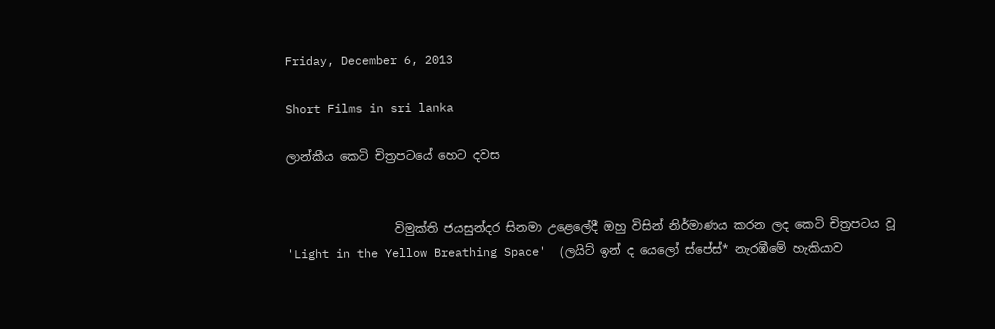Friday, December 6, 2013

Short Films in sri lanka

ලාන්කීය කෙටි චිත්‍රපටයේ හෙට දවස


                  විමුක්ති ජයසුන්දර සිනමා උළෙලේදී ඔහු විසින් නිර්මාණය කරන ලද කෙටි චිත්‍රපටය වූ 'Light in the Yellow Breathing Space'  (ලයිට් ඉන් ද යෙලෝ ස්පේස්* නැරඹීමේ හැකියාව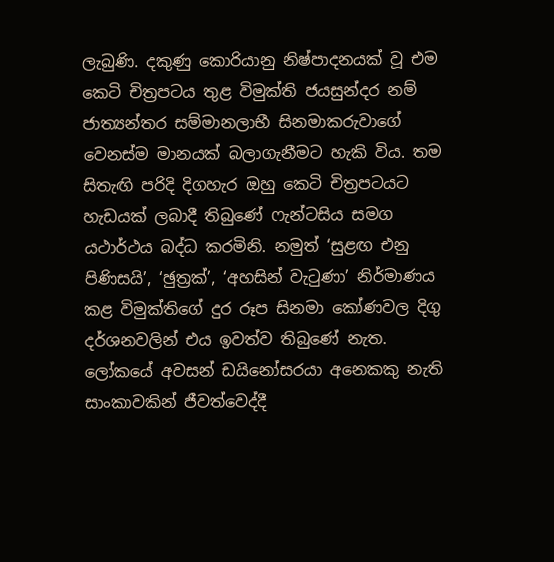ලැබුණි. දකුණු කොරියානු නිෂ්පාදනයක් වූ එම කෙටි චිත්‍රපටය තුළ විමුක්ති ජයසුන්දර නම් ජාත්‍යන්තර සම්මානලාභී සිනමාකරුවාගේ වෙනස්ම මානයක් බලාගැනීමට හැකි විය. තම සිතැඟි පරිදි දිගහැර ඔහු කෙටි චිත්‍රපටයට හැඩයක් ලබාදී තිබුණේ ෆැන්ටසිය සමග යථාර්ථය බද්ධ කරමිනි. නමුත් ‘සුළඟ එනු පිණිසයි’, ‘ඡුත්‍රක්’, ‘අහසින් වැටුණා’ නිර්මාණය කළ විමුක්තිගේ දුර රූප සිනමා කෝණවල දිගු දර්ශනවලින් එය ඉවත්ව තිබුණේ නැත. ලෝකයේ අවසන් ඩයිනෝසරයා අනෙකකු නැති සාංකාවකින් ජීවත්වෙද්දී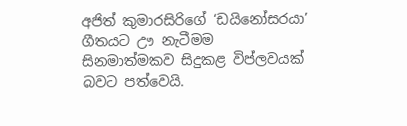අජිත් කුමාරසිරිගේ ‘ඩයිනෝසරයා’ ගීතයට ඌ නැටීමම සිනමාත්මකව සිදුකළ විප්ලවයක් බවට පත්වෙයි.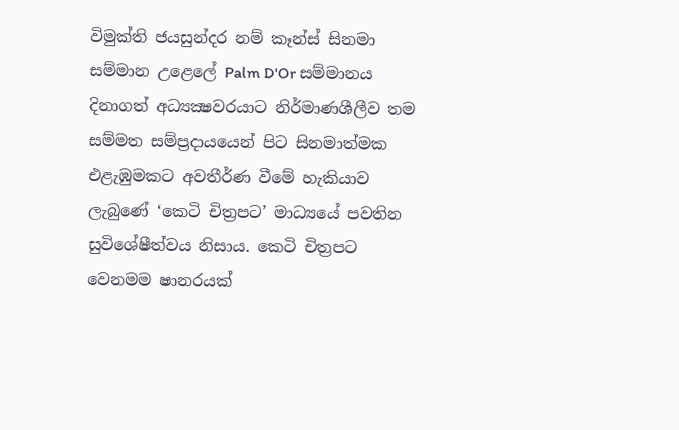විමුක්ති ජයසුන්දර නම් කෑන්ස් සිනමා සම්මාන උළෙලේ Palm D'Or සම්මානය දිනාගත් අධ්‍යක්‍ෂවරයාට නිර්මාණශීලීව තම සම්මත සම්ප්‍රදායයෙන් පිට සිනමාත්මක එළැඹුමකට අවතීර්ණ වීමේ හැකියාව ලැබුණේ ‘කෙටි චිත්‍රපට’ මාධ්‍යයේ පවතින සුවිශේෂීත්වය නිසාය. කෙටි චිත්‍රපට වෙනමම ෂානරයක්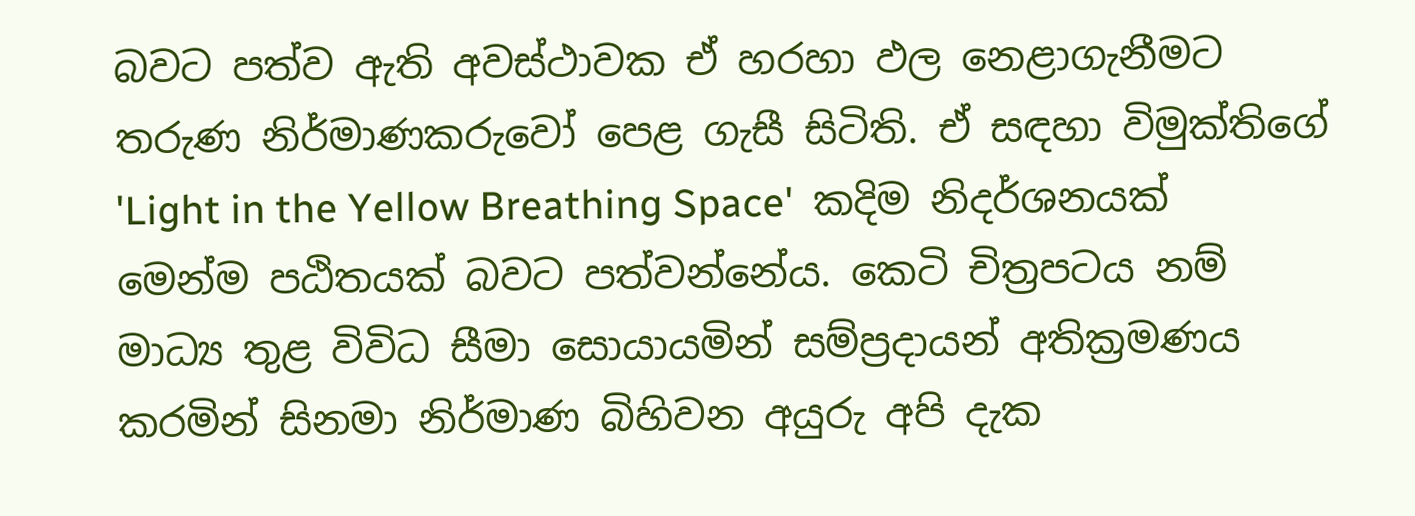බවට පත්ව ඇති අවස්ථාවක ඒ හරහා ඵල නෙළාගැනීමට තරුණ නිර්මාණකරුවෝ පෙළ ගැසී සිටිති. ඒ සඳහා විමුක්තිගේ 'Light in the Yellow Breathing Space'  කදිම නිදර්ශනයක් මෙන්ම පඨිතයක් බවට පත්වන්නේය. කෙටි චිත්‍රපටය නම් මාධ්‍ය තුළ විවිධ සීමා සොයායමින් සම්ප්‍රදායන් අතික්‍රමණය කරමින් සිනමා නිර්මාණ බිහිවන අයුරු අපි දැක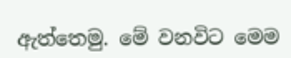ඇත්තෙමු. මේ වනවිට මෙම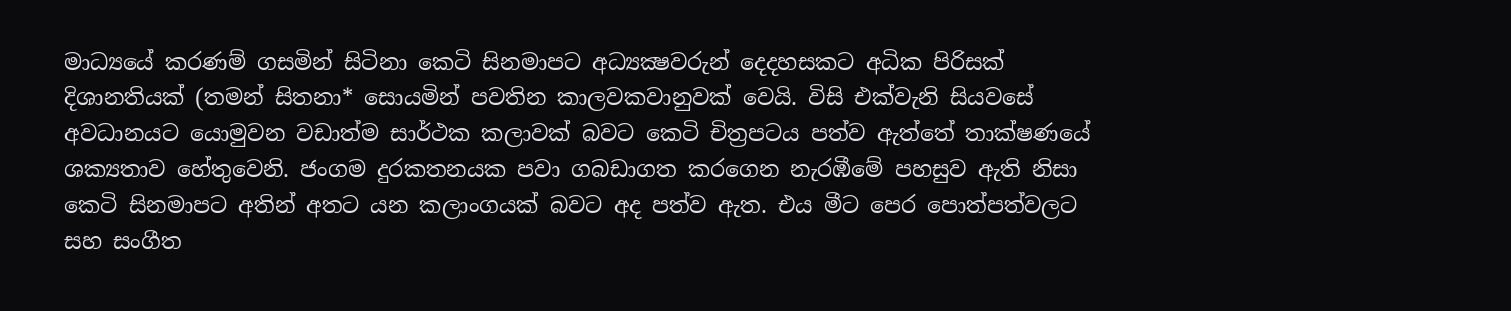මාධ්‍යයේ කරණම් ගසමින් සිටිනා කෙටි සිනමාපට අධ්‍යක්‍ෂවරුන් දෙදහසකට අධික පිරිසක් දිශානතියක් (තමන් සිතනා* සොයමින් පවතින කාලවකවානුවක් වෙයි. විසි එක්වැනි සියවසේ අවධානයට යොමුවන වඩාත්ම සාර්ථක කලාවක් බවට කෙටි චිත්‍රපටය පත්ව ඇත්තේ තාක්ෂණයේ ශක්‍යතාව හේතුවෙනි. ජංගම දුරකතනයක පවා ගබඩාගත කරගෙන නැරඹීමේ පහසුව ඇති නිසා කෙටි සිනමාපට අතින් අතට යන කලාංගයක් බවට අද පත්ව ඇත. එය මීට පෙර පොත්පත්වලට සහ සංගීත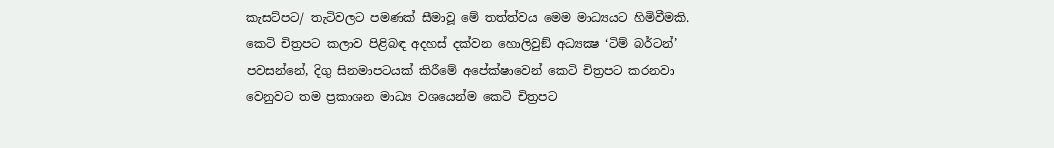කැසට්පට/ තැටිවලට පමණක් සීමාවූ මේ තත්ත්වය මෙම මාධ්‍යයට හිමිවීමකි. කෙටි චිත්‍රපට කලාව පිළිබඳ අදහස් දක්වන හොලිවුඞ් අධ්‍යක්‍ෂ ‘ටිම් බර්ටන්’ පවසන්නේ, දිගු සිනමාපටයක් කිරීමේ අපේක්ෂාවෙන් කෙටි චිත්‍රපට කරනවා වෙනුවට තම ප්‍රකාශන මාධ්‍ය වශයෙන්ම කෙටි චිත්‍රපට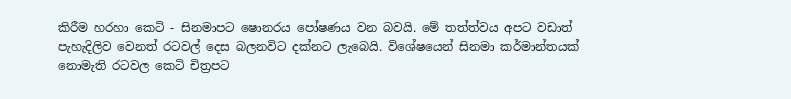කිරීම හරහා කෙටි - සිනමාපට ෂොනරය පෝෂණය වන බවයි. මේ තත්ත්වය අපට වඩාත් පැහැදිලිව වෙනත් රටවල් දෙස බලනවිට දක්නට ලැබෙයි. විශේෂයෙන් සිනමා කර්මාන්තයක් නොමැති රටවල කෙටි චිත්‍රපට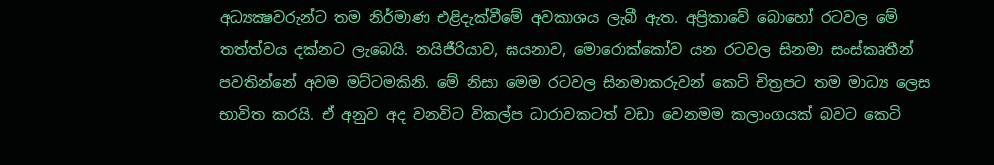අධ්‍යක්‍ෂවරුන්ට තම නිර්මාණ එළිදැක්වීමේ අවකාශය ලැබී ඇත. අප්‍රිකාවේ බොහෝ රටවල මේ තත්ත්වය දක්නට ලැබෙයි. නයිජීරියාව, ඝයනාව, මොරොක්කෝව යන රටවල සිනමා සංස්කෘතීන් පවතින්නේ අවම මට්ටමකිනි. මේ නිසා මෙම රටවල සිනමාකරුවන් කෙටි චිත්‍රපට තම මාධ්‍ය ලෙස භාවිත කරයි. ඒ අනුව අද වනවිට විකල්ප ධාරාවකටත් වඩා වෙනමම කලාංගයක් බවට කෙටි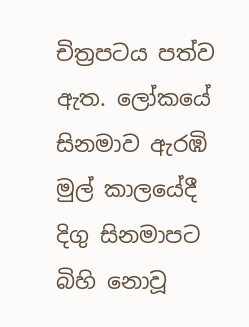චිත්‍රපටය පත්ව ඇත. ලෝකයේ සිනමාව ඇරඹි මුල් කාලයේදී දිගු සිනමාපට බිහි නොවූ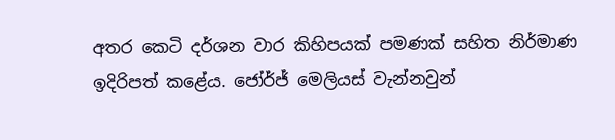අතර කෙටි දර්ශන වාර කිහිපයක් පමණක් සහිත නිර්මාණ ඉදිරිපත් කළේය. ජෝර්ජ් මෙලියස් වැන්නවුන්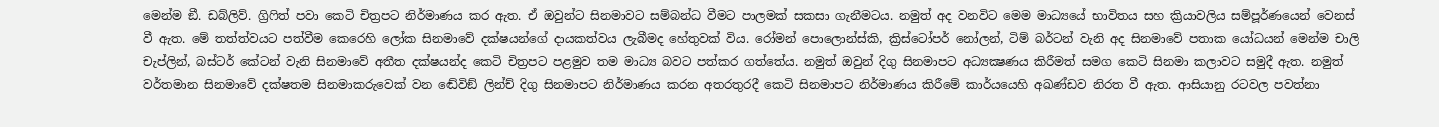මෙන්ම ඞී. ඩබ්ලිව්. ග්‍රිෆිත් පවා කෙටි චිත්‍රපට නිර්මාණය කර ඇත. ඒ ඔවුන්ට සිනමාවට සම්බන්ධ වීමට පාලමක් සකසා ගැනීමටය. නමුත් අද වනවිට මෙම මාධ්‍යයේ භාවිතය සහ ක්‍රියාවලිය සම්පූර්ණයෙන් වෙනස් වී ඇත. මේ තත්ත්වයට පත්වීම කෙරෙහි ලෝක සිනමාවේ දක්ෂයන්ගේ දායකත්වය ලැබීමද හේතුවක් විය. රෝමන් පොලොන්ස්කි, ක්‍රිස්ටෝපර් නෝලන්, ටිම් බර්ටන් වැනි අද සිනමාවේ පතාක යෝධයන් මෙන්ම චාලි චැප්ලින්, බස්ටර් කේටන් වැනි සිනමාවේ අතීත දක්ෂයන්ද කෙටි චිත්‍රපට පළමුව තම මාධ්‍ය බවට පත්කර ගත්තේය. නමුත් ඔවුන් දිගු සිනමාපට අධ්‍යක්‍ෂණය කිරීමත් සමග කෙටි සිනමා කලාවට සමුදී ඇත. නමුත් වර්තමාන සිනමාවේ දක්ෂතම සිනමාකරුවෙක් වන ඬේවිඞ් ලින්ච් දිගු සිනමාපට නිර්මාණය කරන අතරතුරදී කෙටි සිනමාපට නිර්මාණය කිරීමේ කාර්යයෙහි අඛණ්ඩව නිරත වී ඇත. ආසියානු රටවල පවත්නා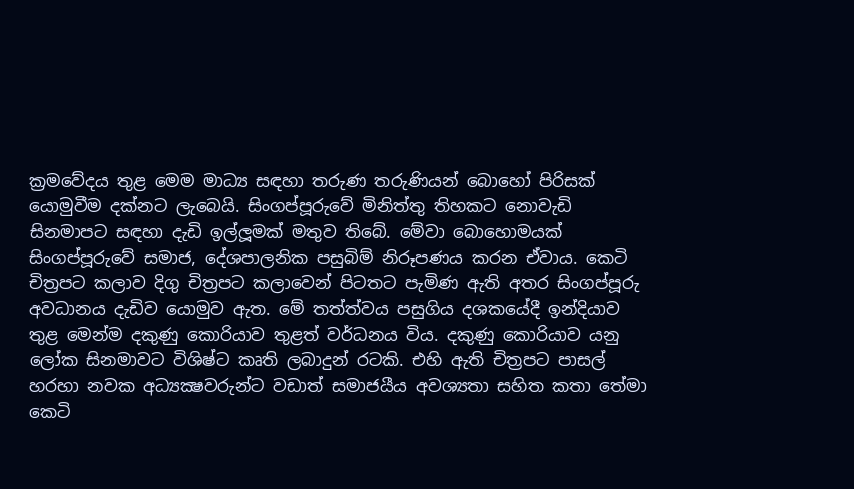ක්‍රමවේදය තුළ මෙම මාධ්‍ය සඳහා තරුණ තරුණියන් බොහෝ පිරිසක් යොමුවීම දක්නට ලැබෙයි. සිංගප්පූරුවේ මිනිත්තු තිහකට නොවැඩි සිනමාපට සඳහා දැඩි ඉල්ලූමක් මතුව තිබේ. මේවා බොහොමයක් සිංගප්පූරුවේ සමාජ, දේශපාලනික පසුබිම් නිරූපණය කරන ඒවාය. කෙටි චිත්‍රපට කලාව දිගු චිත්‍රපට කලාවෙන් පිටතට පැමිණ ඇති අතර සිංගප්පූරු අවධානය දැඩිව යොමුව ඇත. මේ තත්ත්වය පසුගිය දශකයේදී ඉන්දියාව තුළ මෙන්ම දකුණු කොරියාව තුළත් වර්ධනය විය. දකුණු කොරියාව යනු ලෝක සිනමාවට විශිෂ්ට කෘති ලබාදුන් රටකි. එහි ඇති චිත්‍රපට පාසල් හරහා නවක අධ්‍යක්‍ෂවරුන්ට වඩාත් සමාජයීය අවශ්‍යතා සහිත කතා තේමා කෙටි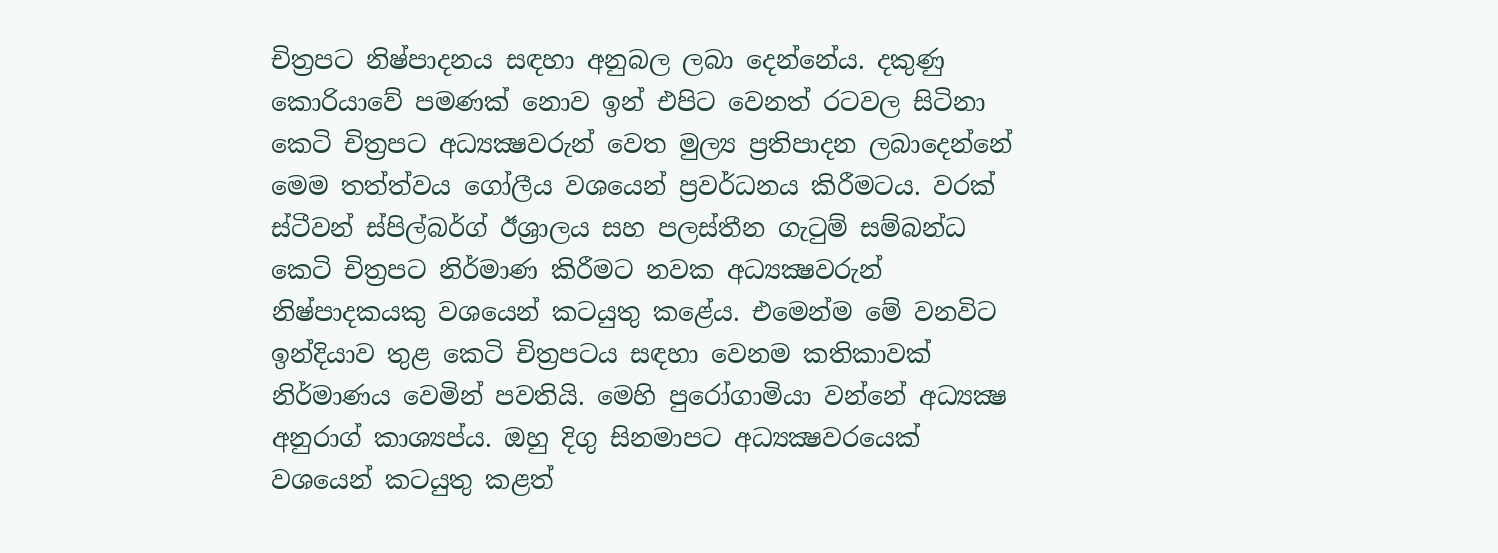චිත්‍රපට නිෂ්පාදනය සඳහා අනුබල ලබා දෙන්නේය. දකුණු කොරියාවේ පමණක් නොව ඉන් එපිට වෙනත් රටවල සිටිනා කෙටි චිත්‍රපට අධ්‍යක්‍ෂවරුන් වෙත මුල්‍ය ප්‍රතිපාදන ලබාදෙන්නේ මෙම තත්ත්වය ගෝලීය වශයෙන් ප්‍රවර්ධනය කිරීමටය. වරක් ස්ටීවන් ස්පිල්බර්ග් ඊශ්‍රාලය සහ පලස්තීන ගැටුම් සම්බන්ධ කෙටි චිත්‍රපට නිර්මාණ කිරීමට නවක අධ්‍යක්‍ෂවරුන් නිෂ්පාදකයකු වශයෙන් කටයුතු කළේය. එමෙන්ම මේ වනවිට ඉන්දියාව තුළ කෙටි චිත්‍රපටය සඳහා වෙනම කතිකාවක් නිර්මාණය වෙමින් පවතියි. මෙහි පුරෝගාමියා වන්නේ අධ්‍යක්‍ෂ අනුරාග් කාශ්‍යප්ය. ඔහු දිගු සිනමාපට අධ්‍යක්‍ෂවරයෙක් වශයෙන් කටයුතු කළත්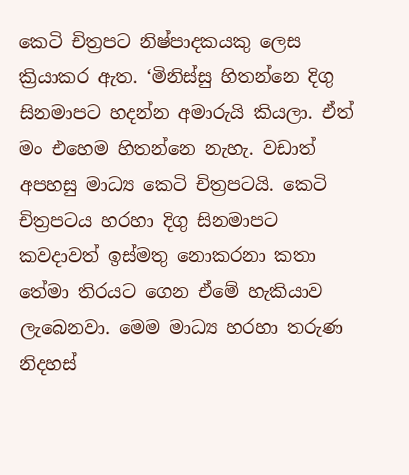කෙටි චිත්‍රපට නිෂ්පාදකයකු ලෙස ක්‍රියාකර ඇත. ‘මිනිස්සු හිතන්නෙ දිගු සිනමාපට හදන්න අමාරුයි කියලා. ඒත් මං එහෙම හිතන්නෙ නැහැ. වඩාත් අපහසු මාධ්‍ය කෙටි චිත්‍රපටයි. කෙටි චිත්‍රපටය හරහා දිගු සිනමාපට කවදාවත් ඉස්මතු නොකරනා කතා තේමා තිරයට ගෙන ඒමේ හැකියාව ලැබෙනවා. මෙම මාධ්‍ය හරහා තරුණ නිදහස්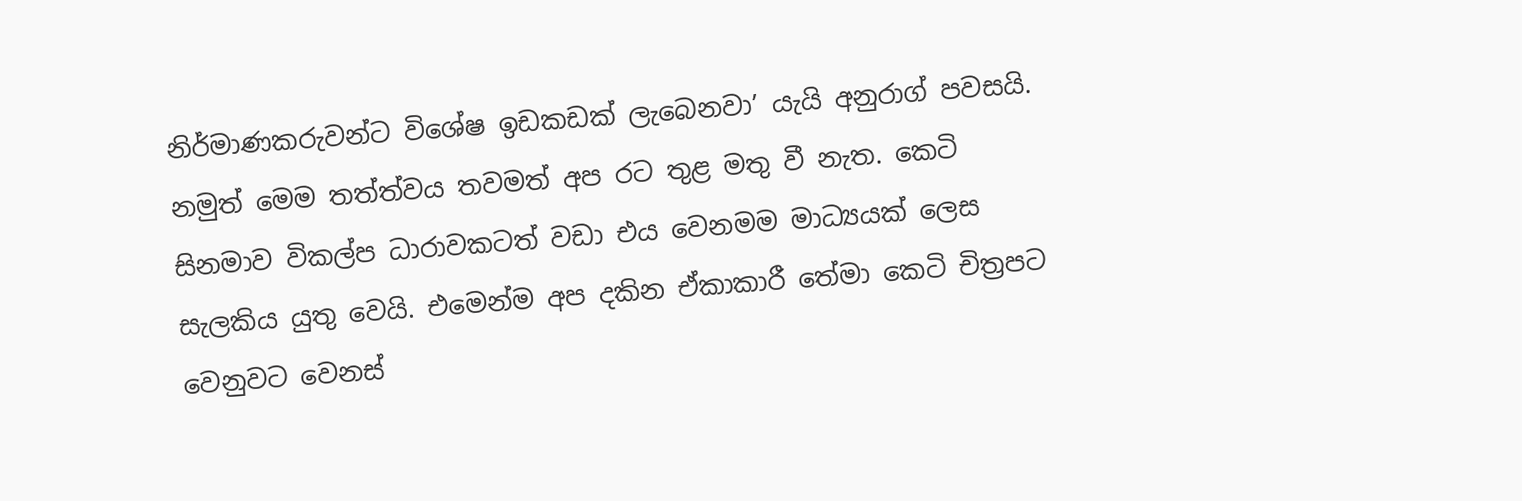නිර්මාණකරුවන්ට විශේෂ ඉඩකඩක් ලැබෙනවා’ යැයි අනුරාග් පවසයි. නමුත් මෙම තත්ත්වය තවමත් අප රට තුළ මතු වී නැත. කෙටි සිනමාව විකල්ප ධාරාවකටත් වඩා එය වෙනමම මාධ්‍යයක් ලෙස සැලකිය යුතු වෙයි. එමෙන්ම අප දකින ඒකාකාරී තේමා කෙටි චිත්‍රපට වෙනුවට වෙනස්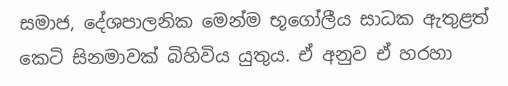සමාජ, දේශපාලනික මෙන්ම භූගෝලීය සාධක ඇතුළත් කෙටි සිනමාවක් බිහිවිය යුතුය. ඒ අනුව ඒ හරහා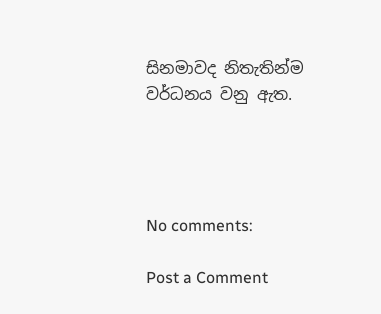සිනමාවද නිතැතින්ම වර්ධනය වනු ඇත.




No comments:

Post a Comment